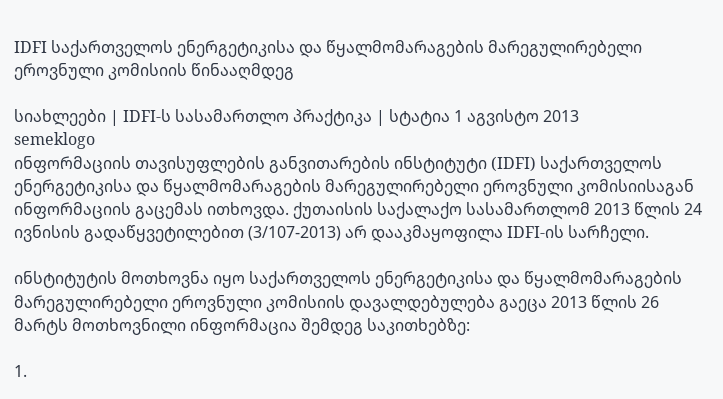IDFI საქართველოს ენერგეტიკისა და წყალმომარაგების მარეგულირებელი ეროვნული კომისიის წინააღმდეგ

სიახლეები | IDFI-ს სასამართლო პრაქტიკა | სტატია 1 აგვისტო 2013
semeklogo
ინფორმაციის თავისუფლების განვითარების ინსტიტუტი (IDFI) საქართველოს ენერგეტიკისა და წყალმომარაგების მარეგულირებელი ეროვნული კომისიისაგან ინფორმაციის გაცემას ითხოვდა. ქუთაისის საქალაქო სასამართლომ 2013 წლის 24 ივნისის გადაწყვეტილებით (3/107-2013) არ დააკმაყოფილა IDFI-ის სარჩელი.

ინსტიტუტის მოთხოვნა იყო საქართველოს ენერგეტიკისა და წყალმომარაგების მარეგულირებელი ეროვნული კომისიის დავალდებულება გაეცა 2013 წლის 26 მარტს მოთხოვნილი ინფორმაცია შემდეგ საკითხებზე:

1.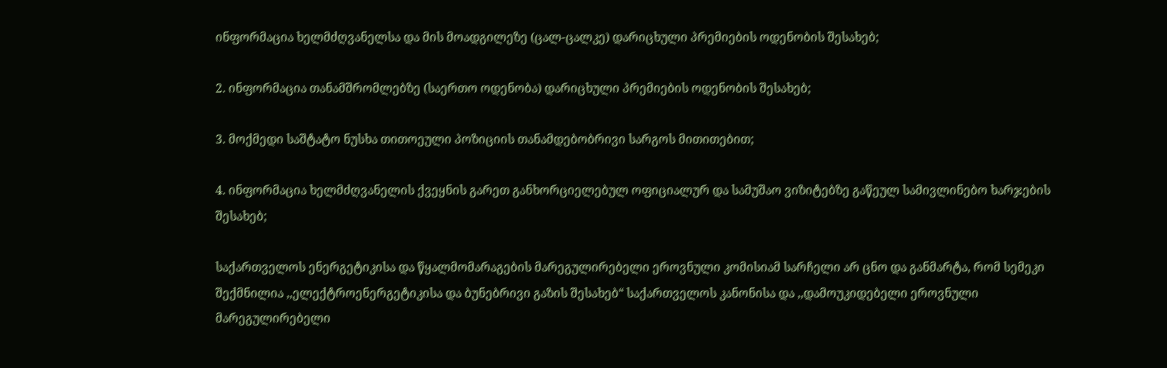ინფორმაცია ხელმძღვანელსა და მის მოადგილეზე (ცალ-ცალკე) დარიცხული პრემიების ოდენობის შესახებ;

2. ინფორმაცია თანამშრომლებზე (საერთო ოდენობა) დარიცხული პრემიების ოდენობის შესახებ;

3. მოქმედი საშტატო ნუსხა თითოეული პოზიციის თანამდებობრივი სარგოს მითითებით;

4. ინფორმაცია ხელმძღვანელის ქვეყნის გარეთ განხორციელებულ ოფიციალურ და სამუშაო ვიზიტებზე გაწეულ სამივლინებო ხარჯების შესახებ;

საქართველოს ენერგეტიკისა და წყალმომარაგების მარეგულირებელი ეროვნული კომისიამ სარჩელი არ ცნო და განმარტა, რომ სემეკი შექმნილია ,,ელექტროენერგეტიკისა და ბუნებრივი გაზის შესახებ“ საქართველოს კანონისა და ,,დამოუკიდებელი ეროვნული მარეგულირებელი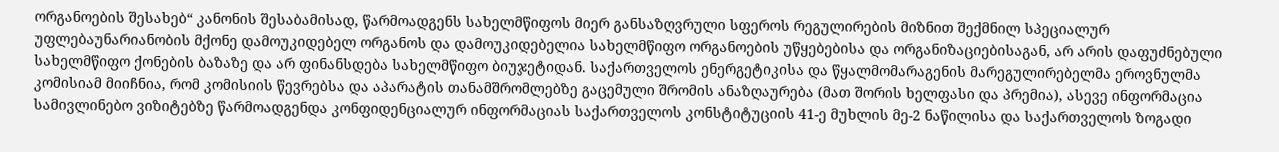ორგანოების შესახებ“ კანონის შესაბამისად, წარმოადგენს სახელმწიფოს მიერ განსაზღვრული სფეროს რეგულირების მიზნით შექმნილ სპეციალურ უფლებაუნარიანობის მქონე დამოუკიდებელ ორგანოს და დამოუკიდებელია სახელმწიფო ორგანოების უწყებებისა და ორგანიზაციებისაგან, არ არის დაფუძნებული სახელმწიფო ქონების ბაზაზე და არ ფინანსდება სახელმწიფო ბიუჯეტიდან. საქართველოს ენერგეტიკისა და წყალმომარაგენის მარეგულირებელმა ეროვნულმა კომისიამ მიიჩნია, რომ კომისიის წევრებსა და აპარატის თანამშრომლებზე გაცემული შრომის ანაზღაურება (მათ შორის ხელფასი და პრემია), ასევე ინფორმაცია სამივლინებო ვიზიტებზე წარმოადგენდა კონფიდენციალურ ინფორმაციას საქართველოს კონსტიტუციის 41-ე მუხლის მე-2 ნაწილისა და საქართველოს ზოგადი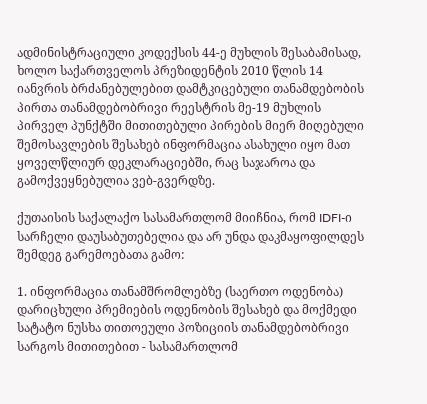ადმინისტრაციული კოდექსის 44-ე მუხლის შესაბამისად, ხოლო საქართველოს პრეზიდენტის 2010 წლის 14 იანვრის ბრძანებულებით დამტკიცებული თანამდებობის პირთა თანამდებობრივი რეესტრის მე-19 მუხლის პირველ პუნქტში მითითებული პირების მიერ მიღებული შემოსავლების შესახებ ინფორმაცია ასახული იყო მათ ყოველწლიურ დეკლარაციებში, რაც საჯაროა და გამოქვეყნებულია ვებ-გვერდზე.

ქუთაისის საქალაქო სასამართლომ მიიჩნია, რომ IDFI-ი სარჩელი დაუსაბუთებელია და არ უნდა დაკმაყოფილდეს შემდეგ გარემოებათა გამო:

1. ინფორმაცია თანამშრომლებზე (საერთო ოდენობა) დარიცხული პრემიების ოდენობის შესახებ და მოქმედი სატატო ნუსხა თითოეული პოზიციის თანამდებობრივი სარგოს მითითებით - სასამართლომ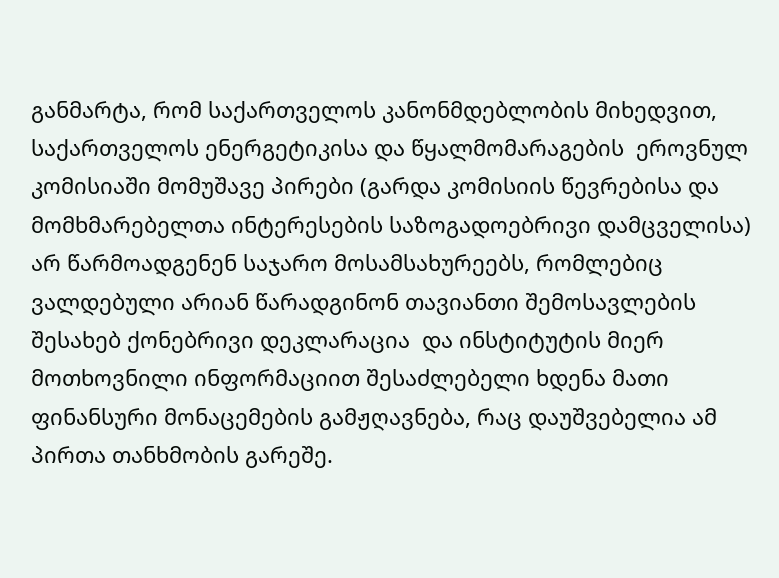განმარტა, რომ საქართველოს კანონმდებლობის მიხედვით, საქართველოს ენერგეტიკისა და წყალმომარაგების  ეროვნულ კომისიაში მომუშავე პირები (გარდა კომისიის წევრებისა და მომხმარებელთა ინტერესების საზოგადოებრივი დამცველისა) არ წარმოადგენენ საჯარო მოსამსახურეებს, რომლებიც ვალდებული არიან წარადგინონ თავიანთი შემოსავლების შესახებ ქონებრივი დეკლარაცია  და ინსტიტუტის მიერ მოთხოვნილი ინფორმაციით შესაძლებელი ხდენა მათი ფინანსური მონაცემების გამჟღავნება, რაც დაუშვებელია ამ პირთა თანხმობის გარეშე.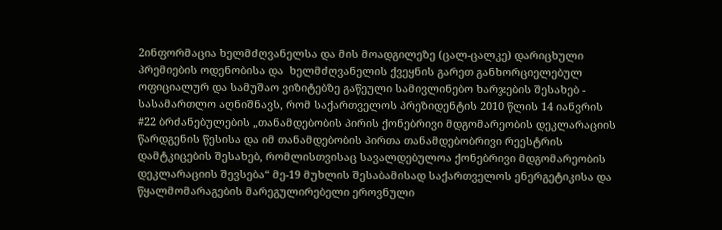2ინფორმაცია ხელმძღვანელსა და მის მოადგილეზე (ცალ-ცალკე) დარიცხული პრემიების ოდენობისა და  ხელმძღვანელის ქვეყნის გარეთ განხორციელებულ ოფიციალურ და სამუშაო ვიზიტებზე გაწეული სამივლინებო ხარჯების შესახებ - სასამართლო აღნიშნავს, რომ საქართველოს პრეზიდენტის 2010 წლის 14 იანვრის #22 ბრძანებულების „თანამდებობის პირის ქონებრივი მდგომარეობის დეკლარაციის წარდგენის წესისა და იმ თანამდებობის პირთა თანამდებობრივი რეესტრის დამტკიცების შესახებ, რომლისთვისაც სავალდებულოა ქონებრივი მდგომარეობის დეკლარაციის შევსება“ მე-19 მუხლის შესაბამისად საქართველოს ენერგეტიკისა და წყალმომარაგების მარეგულირებელი ეროვნული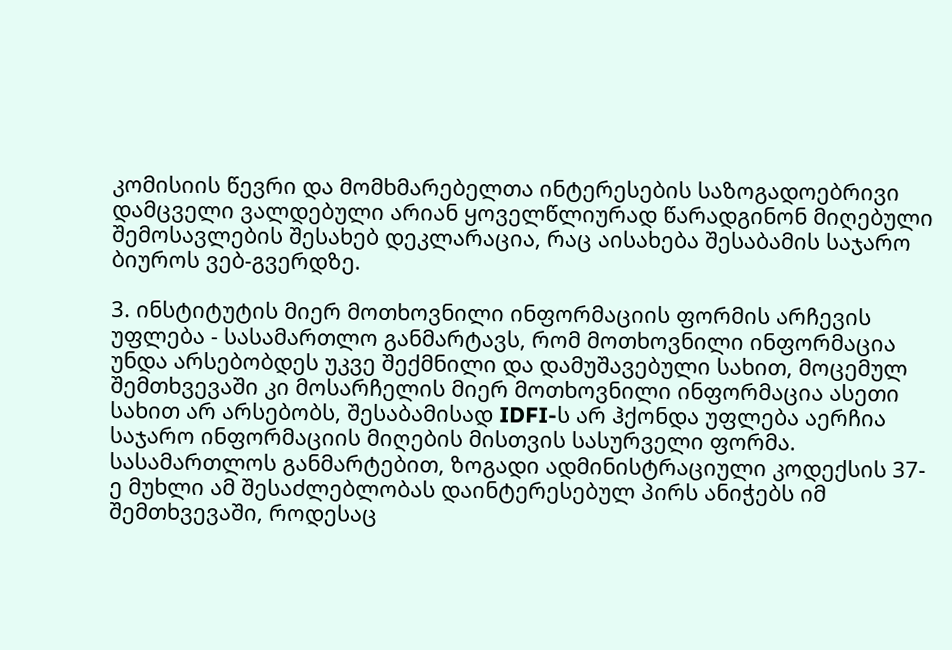კომისიის წევრი და მომხმარებელთა ინტერესების საზოგადოებრივი დამცველი ვალდებული არიან ყოველწლიურად წარადგინონ მიღებული შემოსავლების შესახებ დეკლარაცია, რაც აისახება შესაბამის საჯარო ბიუროს ვებ-გვერდზე.

3. ინსტიტუტის მიერ მოთხოვნილი ინფორმაციის ფორმის არჩევის უფლება - სასამართლო განმარტავს, რომ მოთხოვნილი ინფორმაცია უნდა არსებობდეს უკვე შექმნილი და დამუშავებული სახით, მოცემულ შემთხვევაში კი მოსარჩელის მიერ მოთხოვნილი ინფორმაცია ასეთი სახით არ არსებობს, შესაბამისად IDFI-ს არ ჰქონდა უფლება აერჩია საჯარო ინფორმაციის მიღების მისთვის სასურველი ფორმა. სასამართლოს განმარტებით, ზოგადი ადმინისტრაციული კოდექსის 37-ე მუხლი ამ შესაძლებლობას დაინტერესებულ პირს ანიჭებს იმ შემთხვევაში, როდესაც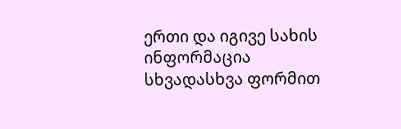ერთი და იგივე სახის ინფორმაცია სხვადასხვა ფორმით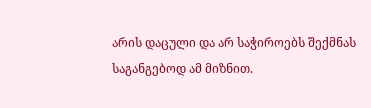არის დაცული და არ საჭიროებს შექმნას საგანგებოდ ამ მიზნით.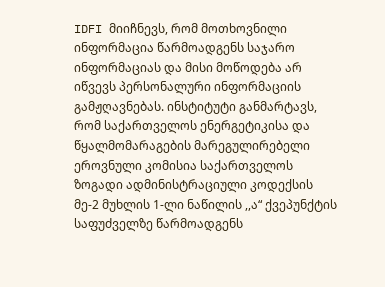IDFI მიიჩნევს, რომ მოთხოვნილი ინფორმაცია წარმოადგენს საჯარო ინფორმაციას და მისი მოწოდება არ იწვევს პერსონალური ინფორმაციის გამჟღავნებას. ინსტიტუტი განმარტავს, რომ საქართველოს ენერგეტიკისა და წყალმომარაგების მარეგულირებელი ეროვნული კომისია საქართველოს ზოგადი ადმინისტრაციული კოდექსის მე-2 მუხლის 1-ლი ნაწილის ,,ა“ ქვეპუნქტის საფუძველზე წარმოადგენს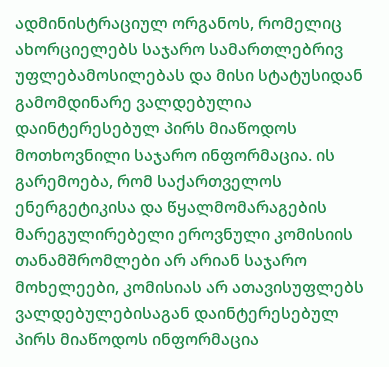ადმინისტრაციულ ორგანოს, რომელიც ახორციელებს საჯარო სამართლებრივ უფლებამოსილებას და მისი სტატუსიდან გამომდინარე ვალდებულია  დაინტერესებულ პირს მიაწოდოს მოთხოვნილი საჯარო ინფორმაცია. ის გარემოება, რომ საქართველოს ენერგეტიკისა და წყალმომარაგების მარეგულირებელი ეროვნული კომისიის თანამშრომლები არ არიან საჯარო მოხელეები, კომისიას არ ათავისუფლებს ვალდებულებისაგან დაინტერესებულ პირს მიაწოდოს ინფორმაცია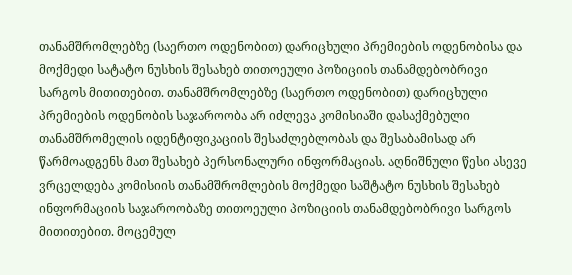თანამშრომლებზე (საერთო ოდენობით) დარიცხული პრემიების ოდენობისა და მოქმედი სატატო ნუსხის შესახებ თითოეული პოზიციის თანამდებობრივი სარგოს მითითებით. თანამშრომლებზე (საერთო ოდენობით) დარიცხული პრემიების ოდენობის საჯაროობა არ იძლევა კომისიაში დასაქმებული თანამშრომელის იდენტიფიკაციის შესაძლებლობას და შესაბამისად არ წარმოადგენს მათ შესახებ პერსონალური ინფორმაციას. აღნიშნული წესი ასევე  ვრცელდება კომისიის თანამშრომლების მოქმედი საშტატო ნუსხის შესახებ ინფორმაციის საჯაროობაზე თითოეული პოზიციის თანამდებობრივი სარგოს მითითებით. მოცემულ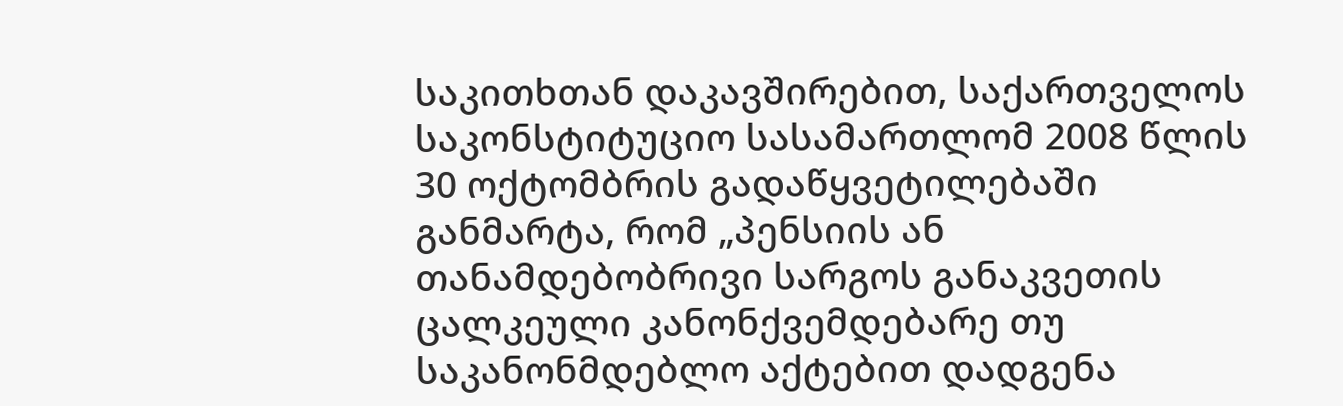საკითხთან დაკავშირებით, საქართველოს საკონსტიტუციო სასამართლომ 2008 წლის 30 ოქტომბრის გადაწყვეტილებაში განმარტა, რომ „პენსიის ან თანამდებობრივი სარგოს განაკვეთის ცალკეული კანონქვემდებარე თუ საკანონმდებლო აქტებით დადგენა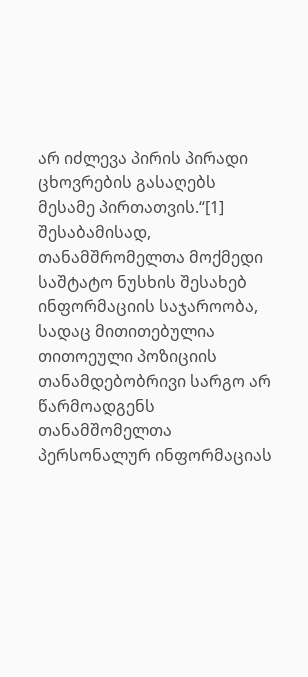არ იძლევა პირის პირადი ცხოვრების გასაღებს მესამე პირთათვის.“[1] შესაბამისად, თანამშრომელთა მოქმედი საშტატო ნუსხის შესახებ ინფორმაციის საჯაროობა, სადაც მითითებულია თითოეული პოზიციის თანამდებობრივი სარგო არ წარმოადგენს თანამშომელთა პერსონალურ ინფორმაციას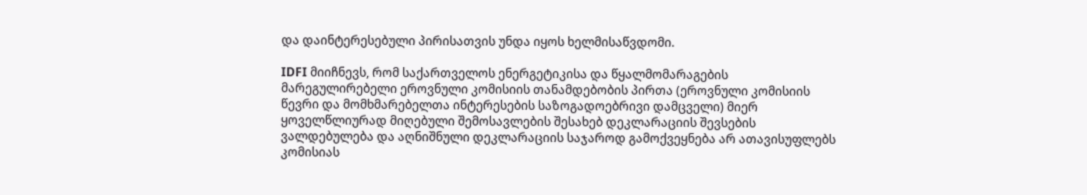და დაინტერესებული პირისათვის უნდა იყოს ხელმისაწვდომი.

IDFI მიიჩნევს, რომ საქართველოს ენერგეტიკისა და წყალმომარაგების მარეგულირებელი ეროვნული კომისიის თანამდებობის პირთა (ეროვნული კომისიის წევრი და მომხმარებელთა ინტერესების საზოგადოებრივი დამცველი) მიერ ყოველწლიურად მიღებული შემოსავლების შესახებ დეკლარაციის შევსების ვალდებულება და აღნიშნული დეკლარაციის საჯაროდ გამოქვეყნება არ ათავისუფლებს კომისიას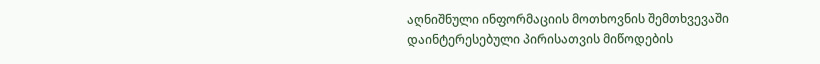აღნიშნული ინფორმაციის მოთხოვნის შემთხვევაში დაინტერესებული პირისათვის მიწოდების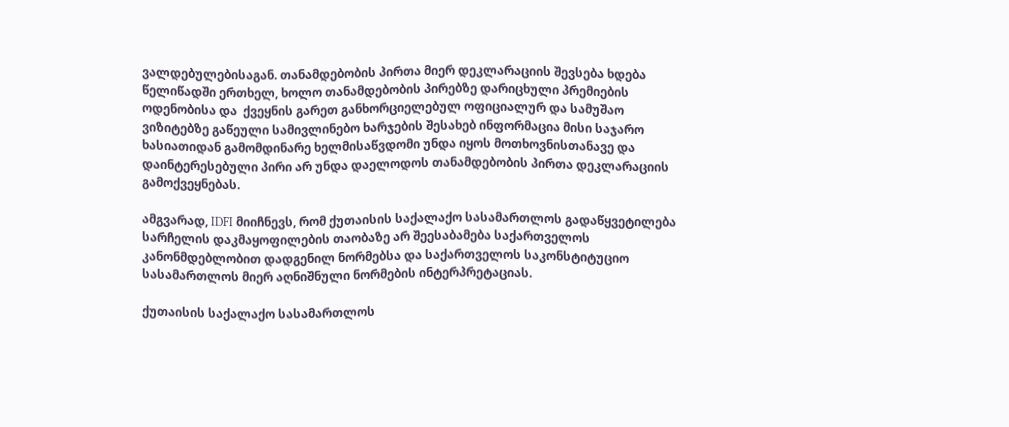ვალდებულებისაგან. თანამდებობის პირთა მიერ დეკლარაციის შევსება ხდება წელიწადში ერთხელ, ხოლო თანამდებობის პირებზე დარიცხული პრემიების ოდენობისა და  ქვეყნის გარეთ განხორციელებულ ოფიციალურ და სამუშაო ვიზიტებზე გაწეული სამივლინებო ხარჯების შესახებ ინფორმაცია მისი საჯარო ხასიათიდან გამომდინარე ხელმისაწვდომი უნდა იყოს მოთხოვნისთანავე და დაინტერესებული პირი არ უნდა დაელოდოს თანამდებობის პირთა დეკლარაციის გამოქვეყნებას.

ამგვარად, IDFI მიიჩნევს, რომ ქუთაისის საქალაქო სასამართლოს გადაწყვეტილება სარჩელის დაკმაყოფილების თაობაზე არ შეესაბამება საქართველოს კანონმდებლობით დადგენილ ნორმებსა და საქართველოს საკონსტიტუციო სასამართლოს მიერ აღნიშნული ნორმების ინტერპრეტაციას.

ქუთაისის საქალაქო სასამართლოს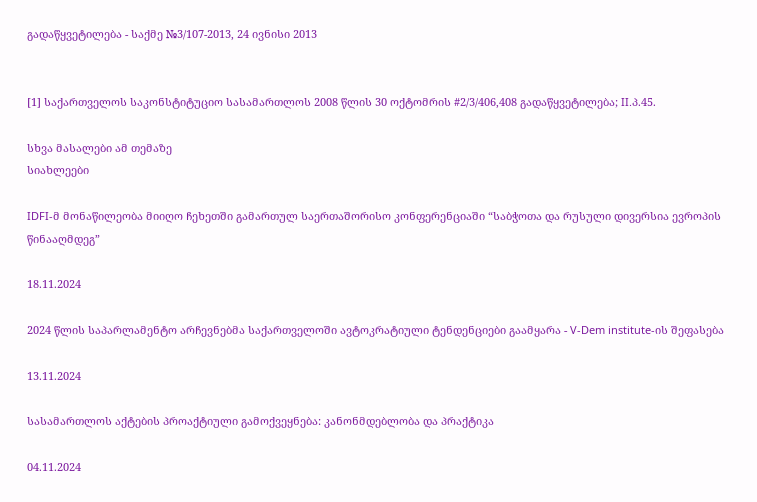გადაწყვეტილება - საქმე №3/107-2013, 24 ივნისი 2013


[1] საქართველოს საკონსტიტუციო სასამართლოს 2008 წლის 30 ოქტომრის #2/3/406,408 გადაწყვეტილება; II.პ.45.

სხვა მასალები ამ თემაზე
სიახლეები

IDFI-მ მონაწილეობა მიიღო ჩეხეთში გამართულ საერთაშორისო კონფერენციაში “საბჭოთა და რუსული დივერსია ევროპის წინააღმდეგ”

18.11.2024

2024 წლის საპარლამენტო არჩევნებმა საქართველოში ავტოკრატიული ტენდენციები გაამყარა - V-Dem institute-ის შეფასება

13.11.2024

სასამართლოს აქტების პროაქტიული გამოქვეყნება: კანონმდებლობა და პრაქტიკა

04.11.2024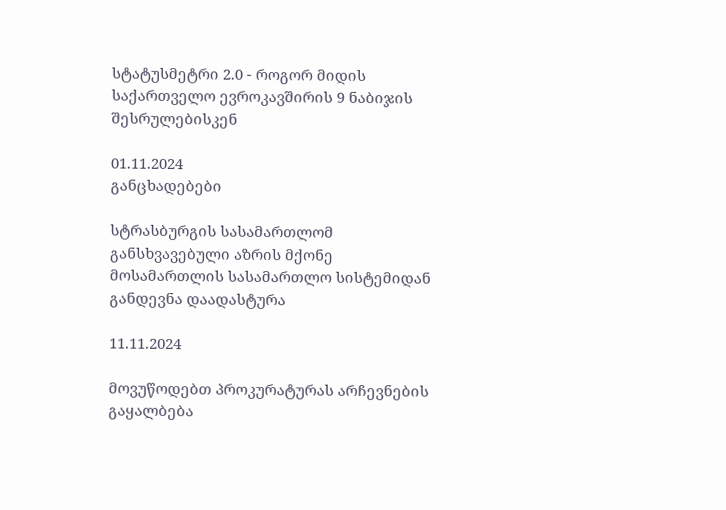სტატუსმეტრი 2.0 - როგორ მიდის საქართველო ევროკავშირის 9 ნაბიჯის შესრულებისკენ

01.11.2024
განცხადებები

სტრასბურგის სასამართლომ განსხვავებული აზრის მქონე მოსამართლის სასამართლო სისტემიდან განდევნა დაადასტურა

11.11.2024

მოვუწოდებთ პროკურატურას არჩევნების გაყალბება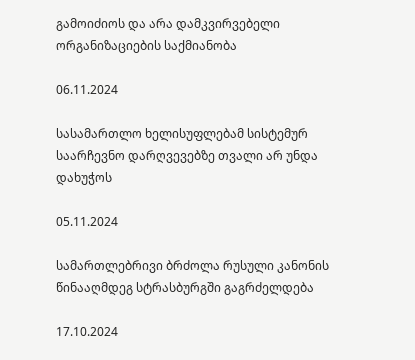გამოიძიოს და არა დამკვირვებელი ორგანიზაციების საქმიანობა

06.11.2024

სასამართლო ხელისუფლებამ სისტემურ საარჩევნო დარღვევებზე თვალი არ უნდა დახუჭოს

05.11.2024

სამართლებრივი ბრძოლა რუსული კანონის წინააღმდეგ სტრასბურგში გაგრძელდება

17.10.2024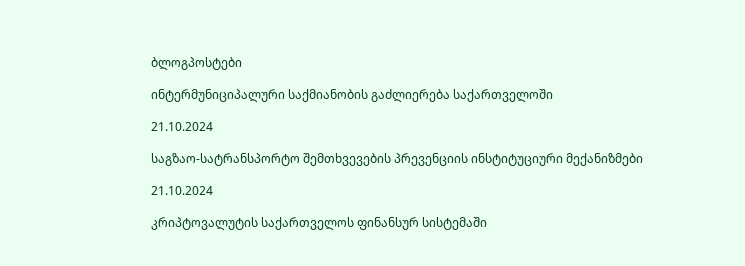ბლოგპოსტები

ინტერმუნიციპალური საქმიანობის გაძლიერება საქართველოში

21.10.2024

საგზაო-სატრანსპორტო შემთხვევების პრევენციის ინსტიტუციური მექანიზმები

21.10.2024

კრიპტოვალუტის საქართველოს ფინანსურ სისტემაში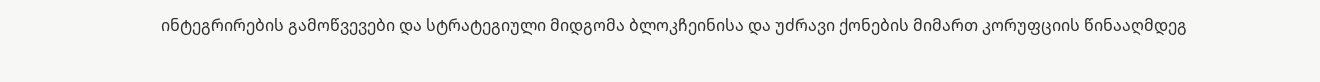ინტეგრირების გამოწვევები და სტრატეგიული მიდგომა ბლოკჩეინისა და უძრავი ქონების მიმართ კორუფციის წინააღმდეგ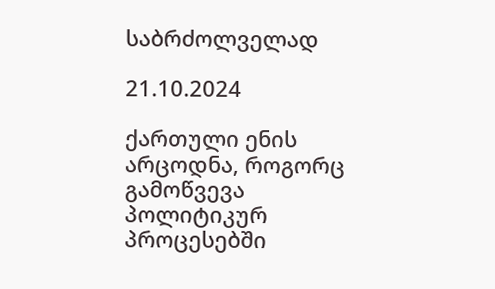საბრძოლველად

21.10.2024

ქართული ენის არცოდნა, როგორც გამოწვევა პოლიტიკურ პროცესებში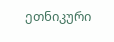ეთნიკური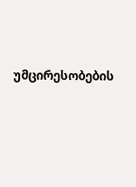უმცირესობების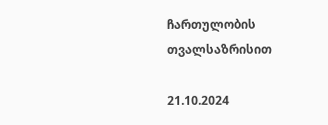ჩართულობის თვალსაზრისით

21.10.2024